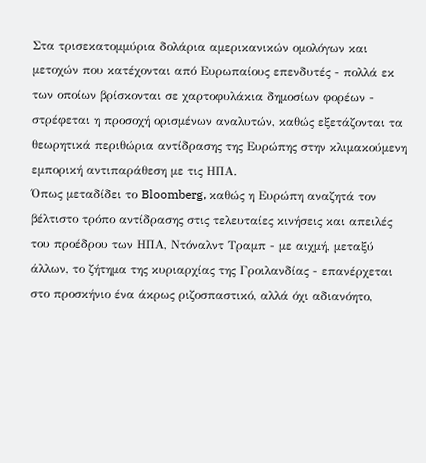Στα τρισεκατομμύρια δολάρια αμερικανικών ομολόγων και μετοχών που κατέχονται από Ευρωπαίους επενδυτές - πολλά εκ των οποίων βρίσκονται σε χαρτοφυλάκια δημοσίων φορέων - στρέφεται η προσοχή ορισμένων αναλυτών, καθώς εξετάζονται τα θεωρητικά περιθώρια αντίδρασης της Ευρώπης στην κλιμακούμενη εμπορική αντιπαράθεση με τις ΗΠΑ.
Όπως μεταδίδει το Bloomberg, καθώς η Ευρώπη αναζητά τον βέλτιστο τρόπο αντίδρασης στις τελευταίες κινήσεις και απειλές του προέδρου των ΗΠΑ, Ντόναλντ Τραμπ - με αιχμή, μεταξύ άλλων, το ζήτημα της κυριαρχίας της Γροιλανδίας - επανέρχεται στο προσκήνιο ένα άκρως ριζοσπαστικό, αλλά όχι αδιανόητο,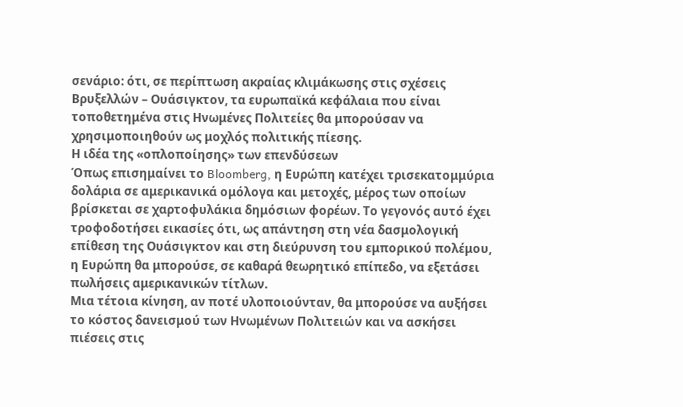σενάριο: ότι, σε περίπτωση ακραίας κλιμάκωσης στις σχέσεις Βρυξελλών – Ουάσιγκτον, τα ευρωπαϊκά κεφάλαια που είναι τοποθετημένα στις Ηνωμένες Πολιτείες θα μπορούσαν να χρησιμοποιηθούν ως μοχλός πολιτικής πίεσης.
Η ιδέα της «οπλοποίησης» των επενδύσεων
Όπως επισημαίνει το Bloomberg, η Ευρώπη κατέχει τρισεκατομμύρια δολάρια σε αμερικανικά ομόλογα και μετοχές, μέρος των οποίων βρίσκεται σε χαρτοφυλάκια δημόσιων φορέων. Το γεγονός αυτό έχει τροφοδοτήσει εικασίες ότι, ως απάντηση στη νέα δασμολογική επίθεση της Ουάσιγκτον και στη διεύρυνση του εμπορικού πολέμου, η Ευρώπη θα μπορούσε, σε καθαρά θεωρητικό επίπεδο, να εξετάσει πωλήσεις αμερικανικών τίτλων.
Μια τέτοια κίνηση, αν ποτέ υλοποιούνταν, θα μπορούσε να αυξήσει το κόστος δανεισμού των Ηνωμένων Πολιτειών και να ασκήσει πιέσεις στις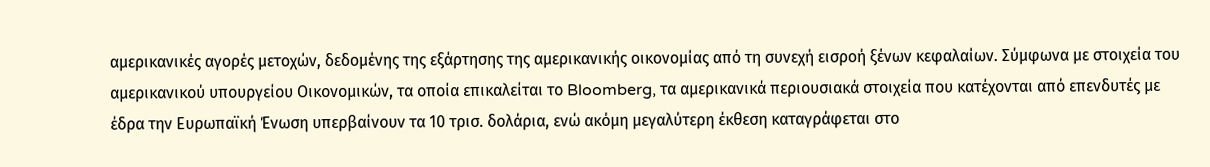αμερικανικές αγορές μετοχών, δεδομένης της εξάρτησης της αμερικανικής οικονομίας από τη συνεχή εισροή ξένων κεφαλαίων. Σύμφωνα με στοιχεία του αμερικανικού υπουργείου Οικονομικών, τα οποία επικαλείται το Bloomberg, τα αμερικανικά περιουσιακά στοιχεία που κατέχονται από επενδυτές με έδρα την Ευρωπαϊκή Ένωση υπερβαίνουν τα 10 τρισ. δολάρια, ενώ ακόμη μεγαλύτερη έκθεση καταγράφεται στο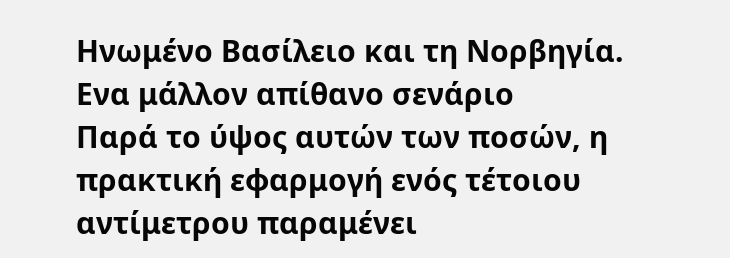Ηνωμένο Βασίλειο και τη Νορβηγία.
Ενα μάλλον απίθανο σενάριο
Παρά το ύψος αυτών των ποσών, η πρακτική εφαρμογή ενός τέτοιου αντίμετρου παραμένει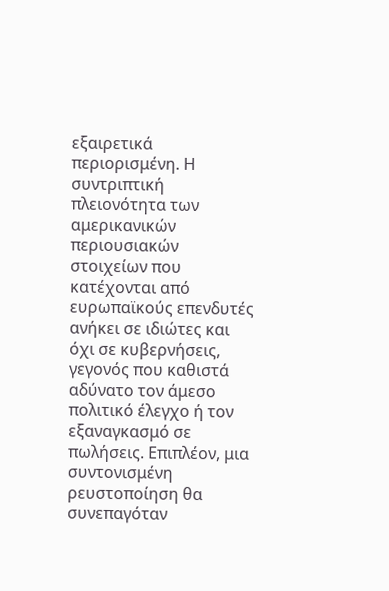εξαιρετικά περιορισμένη. Η συντριπτική πλειονότητα των αμερικανικών περιουσιακών στοιχείων που κατέχονται από ευρωπαϊκούς επενδυτές ανήκει σε ιδιώτες και όχι σε κυβερνήσεις, γεγονός που καθιστά αδύνατο τον άμεσο πολιτικό έλεγχο ή τον εξαναγκασμό σε πωλήσεις. Επιπλέον, μια συντονισμένη ρευστοποίηση θα συνεπαγόταν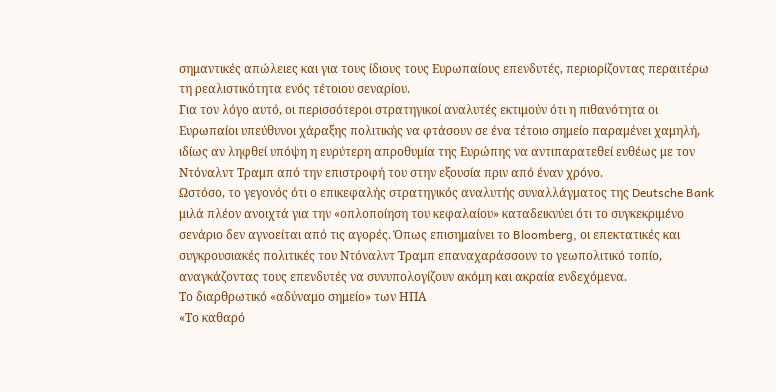σημαντικές απώλειες και για τους ίδιους τους Ευρωπαίους επενδυτές, περιορίζοντας περαιτέρω τη ρεαλιστικότητα ενός τέτοιου σεναρίου.
Για τον λόγο αυτό, οι περισσότεροι στρατηγικοί αναλυτές εκτιμούν ότι η πιθανότητα οι Ευρωπαίοι υπεύθυνοι χάραξης πολιτικής να φτάσουν σε ένα τέτοιο σημείο παραμένει χαμηλή, ιδίως αν ληφθεί υπόψη η ευρύτερη απροθυμία της Ευρώπης να αντιπαρατεθεί ευθέως με τον Ντόναλντ Τραμπ από την επιστροφή του στην εξουσία πριν από έναν χρόνο.
Ωστόσο, το γεγονός ότι ο επικεφαλής στρατηγικός αναλυτής συναλλάγματος της Deutsche Bank μιλά πλέον ανοιχτά για την «οπλοποίηση του κεφαλαίου» καταδεικνύει ότι το συγκεκριμένο σενάριο δεν αγνοείται από τις αγορές. Όπως επισημαίνει το Bloomberg, οι επεκτατικές και συγκρουσιακές πολιτικές του Ντόναλντ Τραμπ επαναχαράσσουν το γεωπολιτικό τοπίο, αναγκάζοντας τους επενδυτές να συνυπολογίζουν ακόμη και ακραία ενδεχόμενα.
Το διαρθρωτικό «αδύναμο σημείο» των ΗΠΑ
«Το καθαρό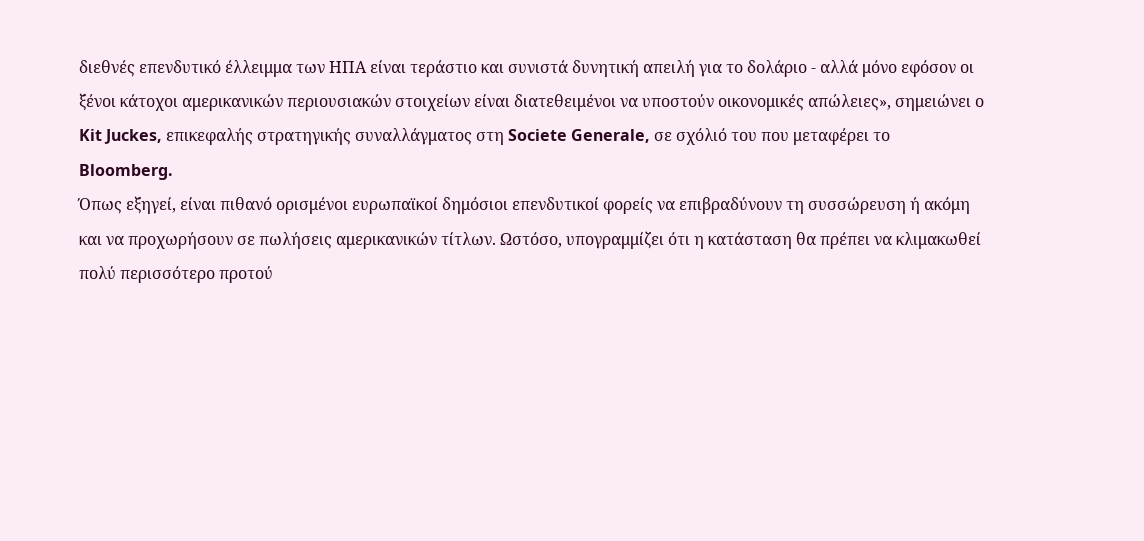διεθνές επενδυτικό έλλειμμα των ΗΠΑ είναι τεράστιο και συνιστά δυνητική απειλή για το δολάριο - αλλά μόνο εφόσον οι ξένοι κάτοχοι αμερικανικών περιουσιακών στοιχείων είναι διατεθειμένοι να υποστούν οικονομικές απώλειες», σημειώνει ο Kit Juckes, επικεφαλής στρατηγικής συναλλάγματος στη Societe Generale, σε σχόλιό του που μεταφέρει το Bloomberg.
Όπως εξηγεί, είναι πιθανό ορισμένοι ευρωπαϊκοί δημόσιοι επενδυτικοί φορείς να επιβραδύνουν τη συσσώρευση ή ακόμη και να προχωρήσουν σε πωλήσεις αμερικανικών τίτλων. Ωστόσο, υπογραμμίζει ότι η κατάσταση θα πρέπει να κλιμακωθεί πολύ περισσότερο προτού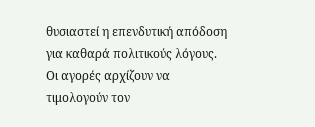θυσιαστεί η επενδυτική απόδοση για καθαρά πολιτικούς λόγους.
Οι αγορές αρχίζουν να τιμολογούν τον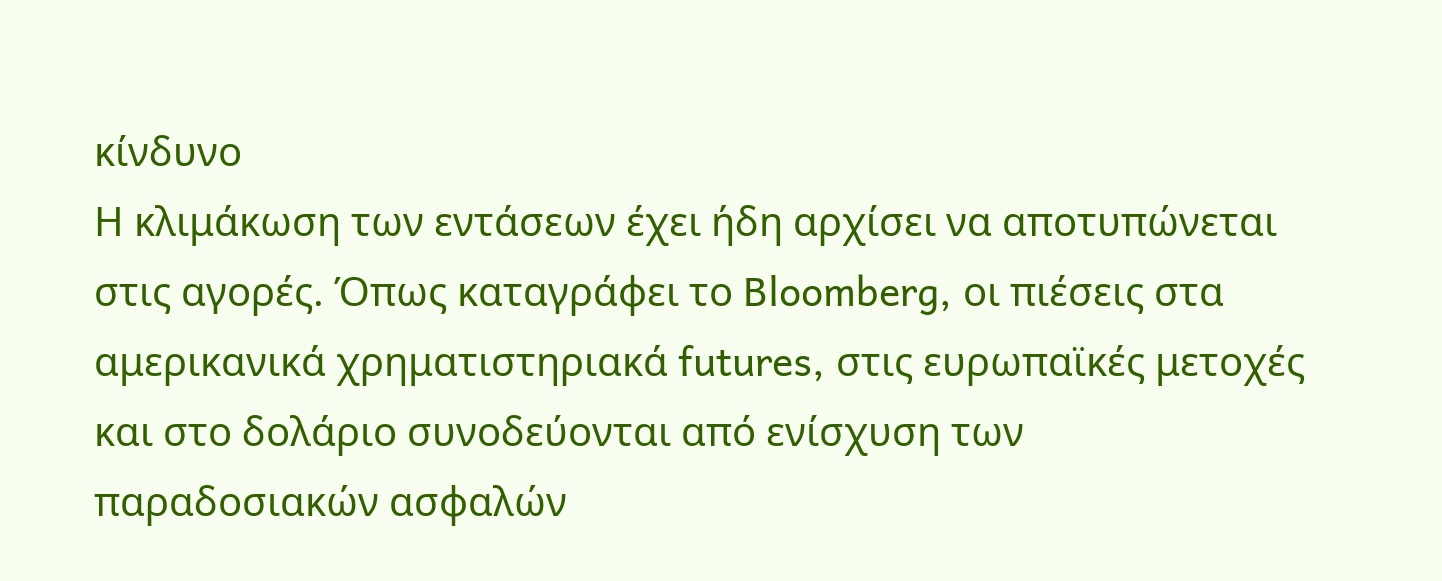κίνδυνο
Η κλιμάκωση των εντάσεων έχει ήδη αρχίσει να αποτυπώνεται στις αγορές. Όπως καταγράφει το Bloomberg, οι πιέσεις στα αμερικανικά χρηματιστηριακά futures, στις ευρωπαϊκές μετοχές και στο δολάριο συνοδεύονται από ενίσχυση των παραδοσιακών ασφαλών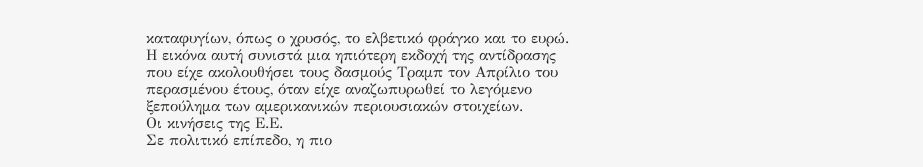καταφυγίων, όπως ο χρυσός, το ελβετικό φράγκο και το ευρώ.
Η εικόνα αυτή συνιστά μια ηπιότερη εκδοχή της αντίδρασης που είχε ακολουθήσει τους δασμούς Τραμπ τον Απρίλιο του περασμένου έτους, όταν είχε αναζωπυρωθεί το λεγόμενο ξεπούλημα των αμερικανικών περιουσιακών στοιχείων.
Οι κινήσεις της Ε.Ε.
Σε πολιτικό επίπεδο, η πιο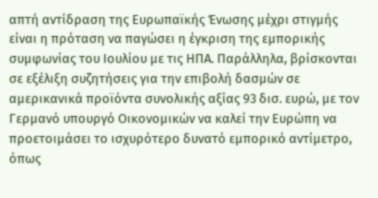απτή αντίδραση της Ευρωπαϊκής Ένωσης μέχρι στιγμής είναι η πρόταση να παγώσει η έγκριση της εμπορικής συμφωνίας του Ιουλίου με τις ΗΠΑ. Παράλληλα, βρίσκονται σε εξέλιξη συζητήσεις για την επιβολή δασμών σε αμερικανικά προϊόντα συνολικής αξίας 93 δισ. ευρώ, με τον Γερμανό υπουργό Οικονομικών να καλεί την Ευρώπη να προετοιμάσει το ισχυρότερο δυνατό εμπορικό αντίμετρο, όπως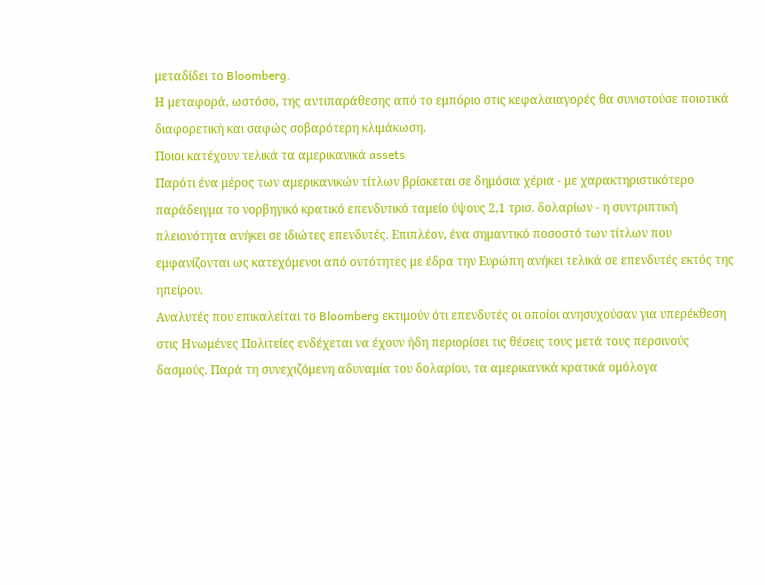μεταδίδει το Bloomberg.
Η μεταφορά, ωστόσο, της αντιπαράθεσης από το εμπόριο στις κεφαλαιαγορές θα συνιστούσε ποιοτικά διαφορετική και σαφώς σοβαρότερη κλιμάκωση.
Ποιοι κατέχουν τελικά τα αμερικανικά assets
Παρότι ένα μέρος των αμερικανικών τίτλων βρίσκεται σε δημόσια χέρια - με χαρακτηριστικότερο παράδειγμα το νορβηγικό κρατικό επενδυτικό ταμείο ύψους 2,1 τρισ. δολαρίων - η συντριπτική πλειονότητα ανήκει σε ιδιώτες επενδυτές. Επιπλέον, ένα σημαντικό ποσοστό των τίτλων που εμφανίζονται ως κατεχόμενοι από οντότητες με έδρα την Ευρώπη ανήκει τελικά σε επενδυτές εκτός της ηπείρου.
Αναλυτές που επικαλείται το Bloomberg εκτιμούν ότι επενδυτές οι οποίοι ανησυχούσαν για υπερέκθεση στις Ηνωμένες Πολιτείες ενδέχεται να έχουν ήδη περιορίσει τις θέσεις τους μετά τους περσινούς δασμούς. Παρά τη συνεχιζόμενη αδυναμία του δολαρίου, τα αμερικανικά κρατικά ομόλογα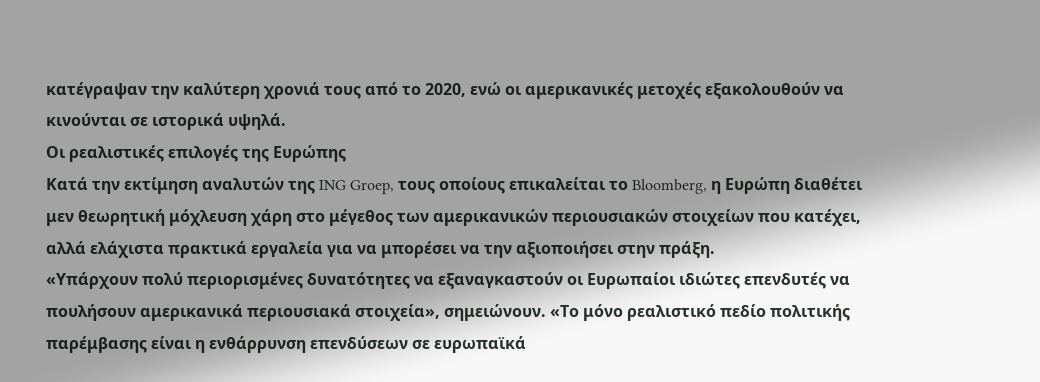κατέγραψαν την καλύτερη χρονιά τους από το 2020, ενώ οι αμερικανικές μετοχές εξακολουθούν να κινούνται σε ιστορικά υψηλά.
Οι ρεαλιστικές επιλογές της Ευρώπης
Κατά την εκτίμηση αναλυτών της ING Groep, τους οποίους επικαλείται το Bloomberg, η Ευρώπη διαθέτει μεν θεωρητική μόχλευση χάρη στο μέγεθος των αμερικανικών περιουσιακών στοιχείων που κατέχει, αλλά ελάχιστα πρακτικά εργαλεία για να μπορέσει να την αξιοποιήσει στην πράξη.
«Υπάρχουν πολύ περιορισμένες δυνατότητες να εξαναγκαστούν οι Ευρωπαίοι ιδιώτες επενδυτές να πουλήσουν αμερικανικά περιουσιακά στοιχεία», σημειώνουν. «Το μόνο ρεαλιστικό πεδίο πολιτικής παρέμβασης είναι η ενθάρρυνση επενδύσεων σε ευρωπαϊκά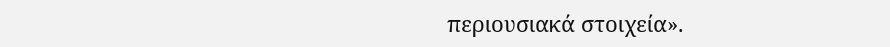περιουσιακά στοιχεία».